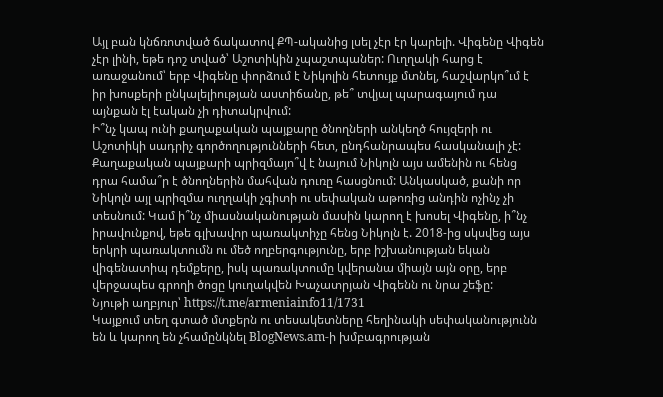Այլ բան կնճռոտված ճակատով ՔՊ-ականից լսել չէր էր կարելի. Վիգենը Վիգեն չէր լինի, եթե դոշ տված՝ Աշոտիկին չպաշտպաներ: Ուղղակի հարց է առաջանում՝ երբ Վիգենը փորձում է Նիկոլին հետույք մտնել, հաշվարկո՞ւմ է իր խոսքերի ընկալելիության աստիճանը, թե՞ տվյալ պարագայում դա այնքան էլ էական չի դիտակրվում:
Ի՞նչ կապ ունի քաղաքական պայքարը ծնողների անկեղծ հույզերի ու Աշոտիկի սադրիչ գործողությունների հետ, ընդհանրապես հասկանալի չէ: Քաղաքական պայքարի պրիզմայո՞վ է նայում Նիկոլն այս ամենին ու հենց դրա համա՞ր է ծնողներին մահվան դուռը հասցնում: Անկասկած, քանի որ Նիկոլն այլ պրիզմա ուղղակի չգիտի ու սեփական աթոռից անդին ոչինչ չի տեսնում: Կամ ի՞նչ միասնականության մասին կարող է խոսել Վիգենը, ի՞նչ իրավունքով, եթե գլխավոր պառակտիչը հենց Նիկոլն է. 2018-ից սկսվեց այս երկրի պառակտումն ու մեծ ողբերգությունը, երբ իշխանության եկան վիգենատիպ դեմքերը, իսկ պառակտումը կվերանա միայն այն օրը, երբ վերջապես գրողի ծոցը կուղակվեն Խաչատրյան Վիգենն ու նրա շեֆը:
Նյութի աղբյուր՝ https://t.me/armeniainfo11/1731
Կայքում տեղ գտած մտքերն ու տեսակետները հեղինակի սեփականությունն են և կարող են չհամընկնել BlogNews.am-ի խմբագրության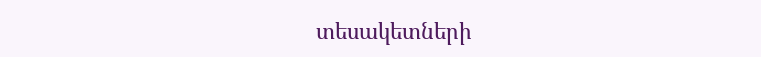տեսակետների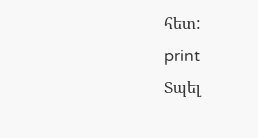հետ:
print
Տպել